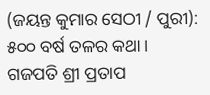(ଜୟନ୍ତ କୁମାର ସେଠୀ / ପୁରୀ): ୫୦୦ ବର୍ଷ ତଳର କଥା । ଗଜପତି ଶ୍ରୀ ପ୍ରତାପ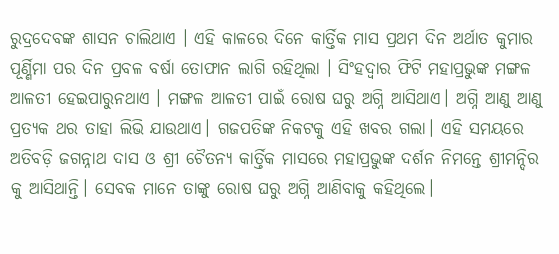ରୁଦ୍ରଦେବଙ୍କ ଶାସନ ଚାଲିଥାଏ । ଏହି କାଳରେ ଦିନେ କାର୍ତ୍ତିକ ମାସ ପ୍ରଥମ ଦିନ ଅର୍ଥାତ କୁମାର ପୂର୍ଣ୍ଣିମା ପର ଦିନ ପ୍ରବଳ ବର୍ଷା ତୋଫାନ ଲାଗି ରହିଥିଲା । ସିଂହଦ୍ୱାର ଫିଟି ମହାପ୍ରଭୁଙ୍କ ମଙ୍ଗଳ ଆଳତୀ ହେଇପାରୁନଥାଏ । ମଙ୍ଗଳ ଆଳତୀ ପାଇଁ ରୋଷ ଘରୁ ଅଗ୍ନି ଆସିଥାଏ। ଅଗ୍ନି ଆଣୁ ଆଣୁ ପ୍ରତ୍ୟକ ଥର ତାହା ଲିଭି ଯାଉଥାଏ। ଗଜପତିଙ୍କ ନିକଟକୁ ଏହି ଖବର ଗଲା। ଏହି ସମୟରେ ଅତିବଡ଼ି ଜଗନ୍ନାଥ ଦାସ ଓ ଶ୍ରୀ ଚୈତନ୍ୟ କାର୍ତ୍ତିକ ମାସରେ ମହାପ୍ରଭୁଙ୍କ ଦର୍ଶନ ନିମନ୍ତେ ଶ୍ରୀମନ୍ଦିର କୁ ଆସିଥାନ୍ତି। ସେବକ ମାନେ ତାଙ୍କୁ ରୋଷ ଘରୁ ଅଗ୍ନି ଆଣିବାକୁ କହିଥିଲେ।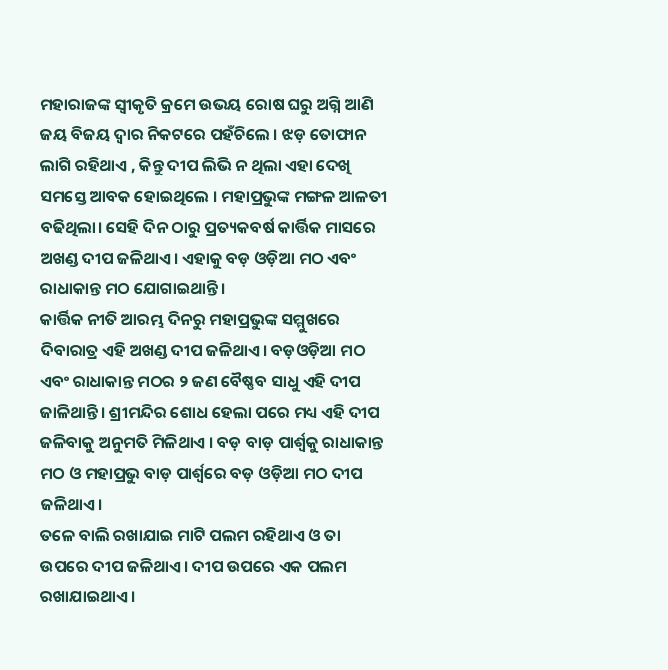ମହାରାଜଙ୍କ ସ୍ୱୀକୃତି କ୍ରମେ ଉଭୟ ରୋଷ ଘରୁ ଅଗ୍ନି ଆଣି ଜୟ ବିଜୟ ଦ୍ୱାର ନିକଟରେ ପହଁଚିଲେ । ଝଡ଼ ତୋଫାନ ଲାଗି ରହିଥାଏ , କିନ୍ତୁ ଦୀପ ଲିଭି ନ ଥିଲା ଏହା ଦେଖି ସମସ୍ତେ ଆବକ ହୋଇଥିଲେ । ମହାପ୍ରଭୁଙ୍କ ମଙ୍ଗଳ ଆଳତୀ ବଢିଥିଲା। ସେହି ଦିନ ଠାରୁ ପ୍ରତ୍ୟକବର୍ଷ କାର୍ତ୍ତିକ ମାସରେ ଅଖଣ୍ଡ ଦୀପ ଜଳିଥାଏ। ଏହାକୁ ବଡ଼ ଓଡ଼ିଆ ମଠ ଏବଂ ରାଧାକାନ୍ତ ମଠ ଯୋଗାଇଥାନ୍ତି।
କାର୍ତ୍ତିକ ନୀତି ଆରମ୍ଭ ଦିନରୁ ମହାପ୍ରଭୁଙ୍କ ସମ୍ମୁଖରେ ଦିବାରାତ୍ର ଏହି ଅଖଣ୍ଡ ଦୀପ ଜଳିଥାଏ। ବଡ଼ଓଡ଼ିଆ ମଠ ଏବଂ ରାଧାକାନ୍ତ ମଠର ୨ ଜଣ ବୈଷ୍ଣବ ସାଧୁ ଏହି ଦୀପ ଜାଳିଥାନ୍ତି। ଶ୍ରୀମନ୍ଦିର ଶୋଧ ହେଲା ପରେ ମଧ୍ୟ ଏହି ଦୀପ ଜଳିବାକୁ ଅନୁମତି ମିଳିଥାଏ । ବଡ଼ ବାଡ଼ ପାର୍ଶ୍ଵକୁ ରାଧାକାନ୍ତ ମଠ ଓ ମହାପ୍ରଭୁ ବାଡ଼ ପାର୍ଶ୍ଵରେ ବଡ଼ ଓଡ଼ିଆ ମଠ ଦୀପ ଜଳିଥାଏ।
ତଳେ ବାଲି ରଖାଯାଇ ମାଟି ପଲମ ରହିଥାଏ ଓ ତା ଉପରେ ଦୀପ ଜଳିଥାଏ। ଦୀପ ଉପରେ ଏକ ପଲମ ରଖାଯାଇଥାଏ।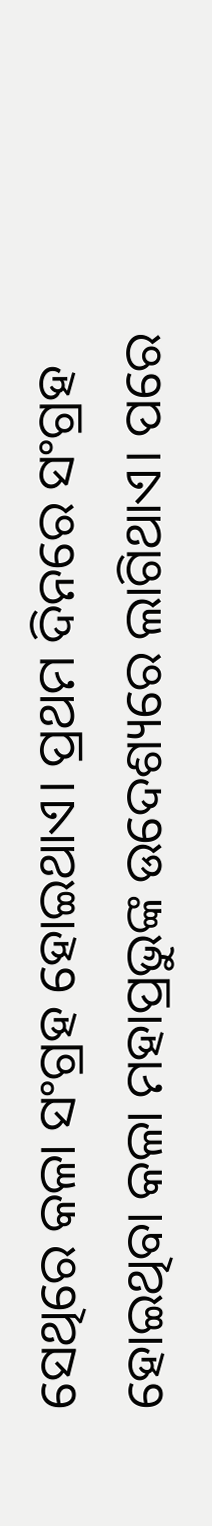ସେଥିରେ କଳା ସଂଗ୍ରହ ହୋଇଥାଏ। ପ୍ରଥମ ଦିନରେ ସଂଗ୍ରହ ହୋଇଥିବା କଳା ମହାପ୍ରଭୁଙ୍କ ଉଦେଶ୍ୟରେ ଲାଗିଥାଏ। ପରେ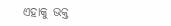ଏହାକୁ ଭକ୍ତ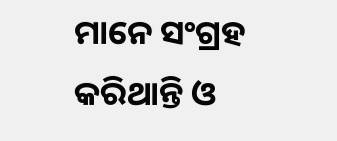ମାନେ ସଂଗ୍ରହ କରିଥାନ୍ତି ଓ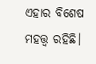ଏହାର ବିଶେଷ ମହତ୍ତ୍ୱ ରହିଛି।